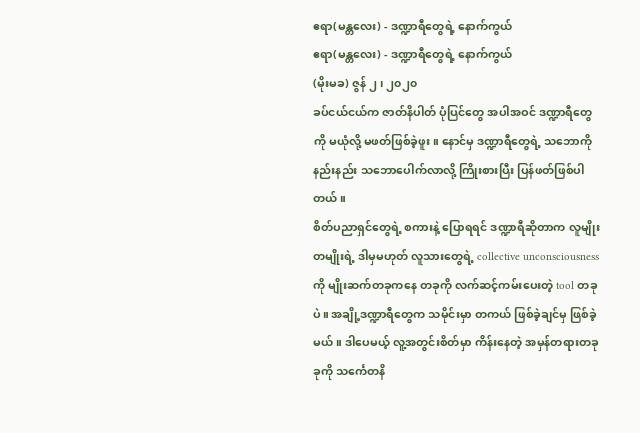ဧရာ(မန္တလေး) - ဒဏ္ဍာရီတွေရဲ့ နောက်ကွယ်
ဧရာ(မန္တလေး) - ဒဏ္ဍာရီတွေရဲ့ နောက်ကွယ်
(မိုးမခ) ဇွန် ၂၊ ၂၀၂၀
ခပ်ငယ်ငယ်က ဇာတ်နိပါတ် ပုံပြင်တွေ အပါအဝင် ဒဏ္ဍာရီတွေကို မယုံလို့ မဖတ်ဖြစ်ခဲ့ဖူး။ နောင်မှ ဒဏ္ဍာရီတွေရဲ့ သဘောကို နည်းနည်း သဘောပေါက်လာလို့ ကြိုးစားပြီး ပြန်ဖတ်ဖြစ်ပါတယ်။
စိတ်ပညာရှင်တွေရဲ့ စကားနဲ့ ပြောရရင် ဒဏ္ဍာရီဆိုတာက လူမျိုးတမျိုးရဲ့ ဒါမှမဟုတ် လူသားတွေရဲ့ collective unconsciousness ကို မျိုးဆက်တခုကနေ တခုကို လက်ဆင့်ကမ်းပေးတဲ့ tool တခုပဲ။ အချို့ဒဏ္ဍာရီတွေက သမိုင်းမှာ တကယ် ဖြစ်ခဲ့ချင်မှ ဖြစ်ခဲ့မယ်။ ဒါပေမယ့် လူ့အတွင်းစိတ်မှာ ကိန်းနေတဲ့ အမှန်တရားတခုခုကို သင်္ကေတနိ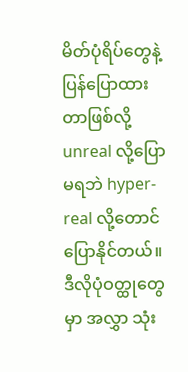မိတ်ပုံရိပ်တွေနဲ့ ပြန်ပြောထားတာဖြစ်လို့ unreal လို့ပြောမရဘဲ hyper-real လို့တောင် ပြောနိုင်တယ်။
ဒီလိုပုံဝတ္ထုတွေမှာ အလွှာ သုံး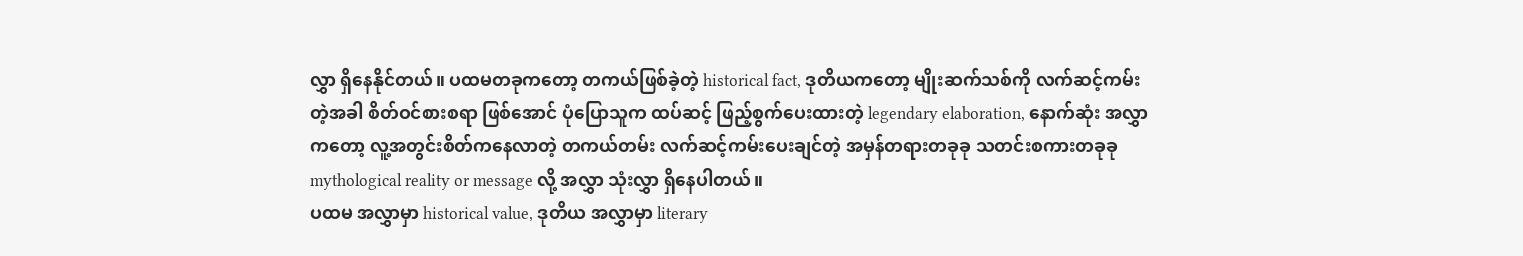လွှာ ရှိနေနိုင်တယ်။ ပထမတခုကတော့ တကယ်ဖြစ်ခဲ့တဲ့ historical fact, ဒုတိယကတော့ မျိုးဆက်သစ်ကို လက်ဆင့်ကမ်းတဲ့အခါ စိတ်ဝင်စားစရာ ဖြစ်အောင် ပုံပြောသူက ထပ်ဆင့် ဖြည့်စွက်ပေးထားတဲ့ legendary elaboration, နောက်ဆုံး အလွှာကတော့ လူ့အတွင်းစိတ်ကနေလာတဲ့ တကယ်တမ်း လက်ဆင့်ကမ်းပေးချင်တဲ့ အမှန်တရားတခုခု သတင်းစကားတခုခု mythological reality or message လို့ အလွှာ သုံးလွှာ ရှိနေပါတယ်။
ပထမ အလွှာမှာ historical value, ဒုတိယ အလွှာမှာ literary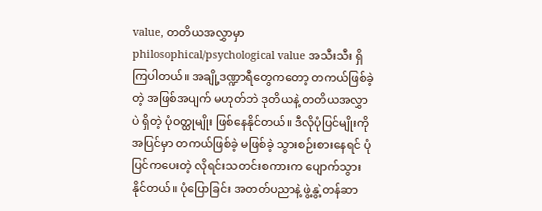value, တတိယအလွှာမှာ philosophical/psychological value အသီးသီး ရှိကြပါတယ်။ အချို့ဒဏ္ဍာရီတွေကတော့ တကယ်ဖြစ်ခဲ့တဲ့ အဖြစ်အပျက် မဟုတ်ဘဲ ဒုတိယနဲ့ တတိယအလွှာပဲ ရှိတဲ့ ပုံဝတ္ထုမျိုး ဖြစ်နေနိုင်တယ်။ ဒီလိုပုံပြင်မျိုးကို အပြင်မှာ တကယ်ဖြစ်ခဲ့ မဖြစ်ခဲ့ သွားစဉ်းစားနေရင် ပုံပြင်ကပေးတဲ့ လိုရင်းသတင်းစကားက ပျောက်သွားနိုင်တယ်။ ပုံပြောခြင်း အတတ်ပညာနဲ့ ဖွဲ့နွဲ့တန်ဆာ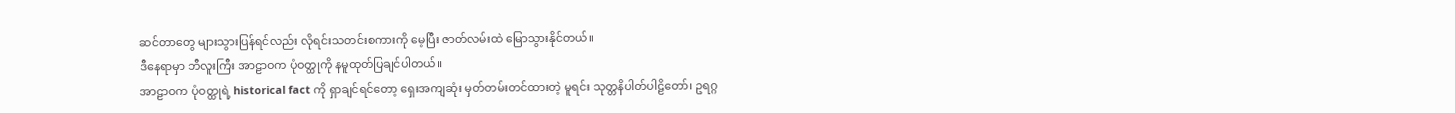ဆင်တာတွေ များသွားပြန်ရင်လည်း လိုရင်းသတင်းစကားကို မေ့ပြီး ဇာတ်လမ်းထဲ မြောသွားနိုင်တယ်။
ဒီနေရာမှာ ဘီလူးကြီး အာဠာဝက ပုံဝတ္ထုကို နမူထုတ်ပြချင်ပါတယ်။
အာဠာဝက ပုံဝတ္ထုရဲ့ historical fact ကို ရှာချင်ရင်တော့ ရှေးအကျဆုံး မှတ်တမ်းတင်ထားတဲ့ မူရင်း သုတ္တနိပါတ်ပါဠိတော်၊ ဥရဂ္ဂ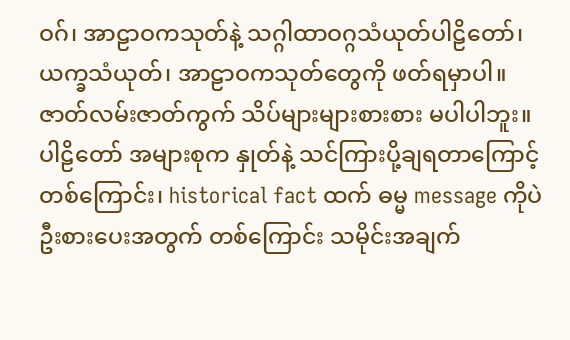ဝဂ်၊ အာဠာဝကသုတ်နဲ့ သဂ္ဂါထာဝဂ္ဂသံယုတ်ပါဠိတော်၊ ယက္ခသံယုတ်၊ အာဠာဝကသုတ်တွေကို ဖတ်ရမှာပါ။ ဇာတ်လမ်းဇာတ်ကွက် သိပ်များများစားစား မပါပါဘူး။ ပါဠိတော် အများစုက နှုတ်နဲ့ သင်ကြားပို့ချရတာကြောင့် တစ်ကြောင်း၊ historical fact ထက် ဓမ္မ message ကိုပဲ ဦးစားပေးအတွက် တစ်ကြောင်း သမိုင်းအချက်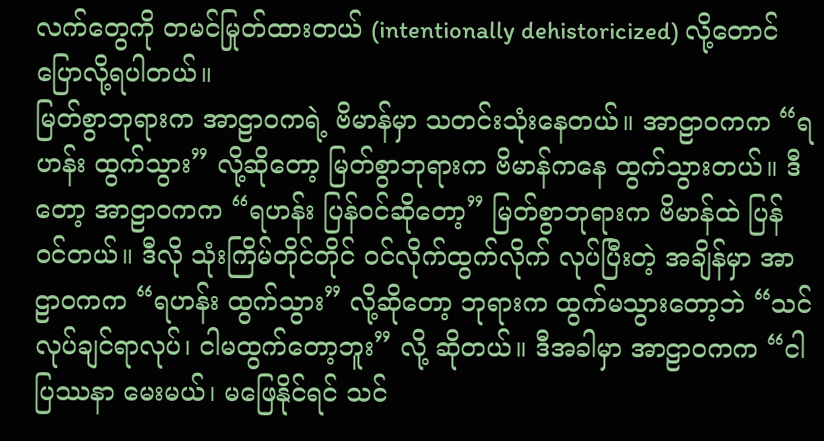လက်တွေကို တမင်မြုတ်ထားတယ် (intentionally dehistoricized) လို့တောင် ပြောလို့ရပါတယ်။
မြတ်စွာဘုရားက အာဠာဝကရဲ့ ဗိမာန်မှာ သတင်းသုံးနေတယ်။ အာဠာဝကက “ရဟန်း ထွက်သွား” လို့ဆိုတော့ မြတ်စွာဘုရားက ဗိမာန်ကနေ ထွက်သွားတယ်။ ဒီတော့ အာဠာဝကက “ရဟန်း ပြန်ဝင်ဆိုတော့” မြတ်စွာဘုရားက ဗိမာန်ထဲ ပြန်ဝင်တယ်။ ဒီလို သုံးကြိမ်တိုင်တိုင် ဝင်လိုက်ထွက်လိုက် လုပ်ပြီးတဲ့ အချိန်မှာ အာဠာဝကက “ရဟန်း ထွက်သွား” လို့ဆိုတော့ ဘုရားက ထွက်မသွားတော့ဘဲ “သင်လုပ်ချင်ရာလုပ်၊ ငါမထွက်တော့ဘူး” လို့ ဆိုတယ်။ ဒီအခါမှာ အာဠာဝကက “ငါ ပြဿနာ မေးမယ်၊ မဖြေနိုင်ရင် သင်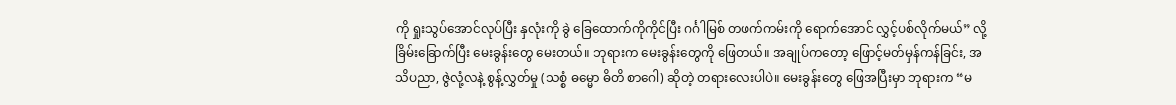ကို ရှုးသွပ်အောင်လုပ်ပြီး နှလုံးကို ခွဲ ခြေထောက်ကိုကိုင်ပြီး ဂင်္ဂါမြစ် တဖက်ကမ်းကို ရောက်အောင် လွှင့်ပစ်လိုက်မယ်” လို့ ခြိမ်းခြောက်ပြီး မေးခွန်းတွေ မေးတယ်။ ဘုရားက မေးခွန်းတွေကို ဖြေတယ်။ အချုပ်ကတော့ ဖြောင့်မတ်မှန်ကန်ခြင်း, အသိပညာ, ဇွဲလုံ့လနဲ့ စွန့်လွှတ်မှု (သစ္စံ ဓမ္မော ဓိတိ စာဂေါ) ဆိုတဲ့ တရားလေးပါပဲ။ မေးခွန်းတွေ ဖြေအပြီးမှာ ဘုရားက “မ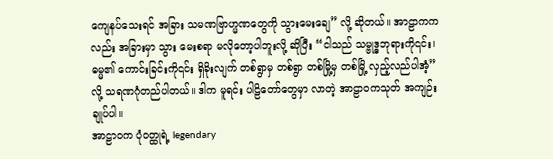ကျေနပ်သေးရင် အခြား သမဏဗြာဟ္မဏတွေကို သွားမေးချေ” လို့ ဆိုတယ်။ အာဠာကကလည်း အခြားမှာ သွား မေးစရာ မလိုတော့ပါဘူးလို့ ဆိုပြီး “ငါသည် သမ္ဗုဒ္ဓဘုရားကို၎င်း၊ ဓမ္မ၏ ကောင်းခြင်းကို၎င်း ရှိခိုးလျက် တစ်ရွာမှ တစ်ရွာ တစ်မြို့မှ တစ်မြို့ လှည့်လည်ပါအံ့” လို့ သရဏဂုံတည်ပါတယ်။ ဒါက မူရင်း ပါဠိတော်တွေမှာ လာတဲ့ အာဠာဝကသုတ် အကျဉ်းချုပ်ပါ။
အာဠာဝက ပုံဝတ္ထုရဲ့ legendary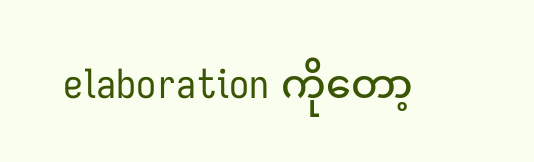elaboration ကိုတော့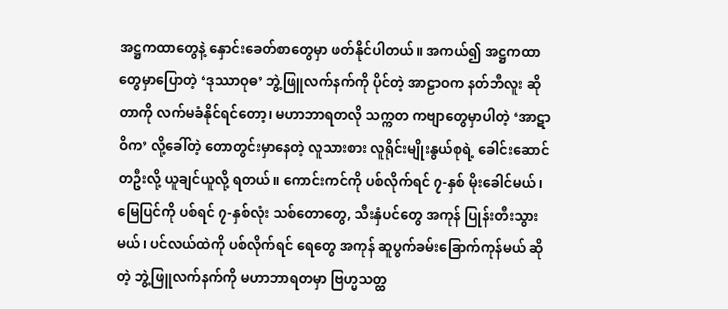အဋ္ဌကထာတွေနဲ့ နှောင်းခေတ်စာတွေမှာ ဖတ်နိုင်ပါတယ်။ အကယ်၍ အဋ္ဌကထာတွေမှာပြောတဲ့ ‘ဒုဿာဝုဓ’ ဘွဲ့ဖြူလက်နက်ကို ပိုင်တဲ့ အာဠာဝက နတ်ဘီလူး ဆိုတာကို လက်မခံနိုင်ရင်တော့၊ မဟာဘာရတလို သက္ကတ ကဗျာတွေမှာပါတဲ့ ‘အာဋာဝိက’ လို့ခေါ်တဲ့ တောတွင်းမှာနေတဲ့ လူသားစား လူရိုင်းမျိုးနွယ်စုရဲ့ ခေါင်းဆောင် တဦးလို့ ယူချင်ယူလို့ ရတယ်။ ကောင်းကင်ကို ပစ်လိုက်ရင် ၇-နှစ် မိုးခေါင်မယ်၊ မြေပြင်ကို ပစ်ရင် ၇-နှစ်လုံး သစ်တောတွေ, သီးနှံပင်တွေ အကုန် ပြုန်းတီးသွားမယ်၊ ပင်လယ်ထဲကို ပစ်လိုက်ရင် ရေတွေ အကုန် ဆူပွက်ခမ်းခြောက်ကုန်မယ် ဆိုတဲ့ ဘွဲ့ဖြူလက်နက်ကို မဟာဘာရတမှာ ဗြဟ္မသတ္ထ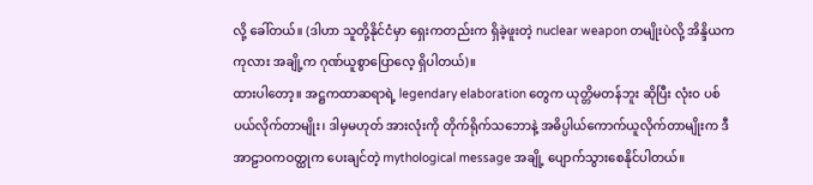လို့ ခေါ်တယ်။ (ဒါဟာ သူတို့နိုင်ငံမှာ ရှေးကတည်းက ရှိခဲ့ဖူးတဲ့ nuclear weapon တမျိုးပဲလို့ အိန္ဒိယက ကုလား အချို့က ဂုဏ်ယူစွာပြောလေ့ ရှိပါတယ်)။
ထားပါတော့။ အဋ္ဌကထာဆရာရဲ့ legendary elaboration တွေက ယုတ္တိမတန်ဘူး ဆိုပြီး လုံးဝ ပစ်ပယ်လိုက်တာမျိုး၊ ဒါမှမဟုတ် အားလုံးကို တိုက်ရိုက်သဘောနဲ့ အဓိပ္ပါယ်ကောက်ယူလိုက်တာမျိုးက ဒီအာဠာဝကဝတ္ထုက ပေးချင်တဲ့ mythological message အချို့ ပျောက်သွားစေနိုင်ပါတယ်။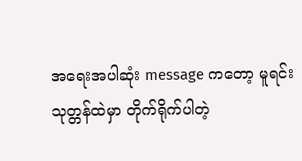အရေးအပါဆုံး message ကတော့ မူရင်းသုတ္တန်ထဲမှာ တိုက်ရိုက်ပါတဲ့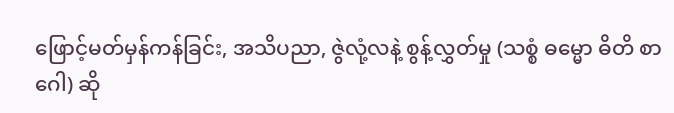ဖြောင့်မတ်မှန်ကန်ခြင်း, အသိပညာ, ဇွဲလုံ့လနဲ့ စွန့်လွှတ်မှု (သစ္စံ ဓမ္မော ဓိတိ စာဂေါ) ဆို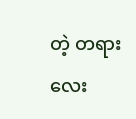တဲ့ တရားလေး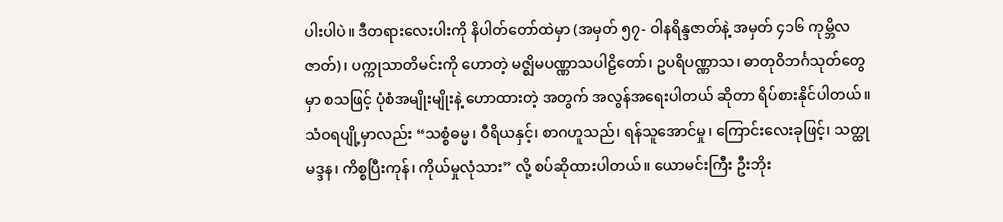ပါးပါပဲ။ ဒီတရားလေးပါးကို နိပါတ်တော်ထဲမှာ (အမှတ် ၅၇- ဝါနရိန္ဒဇာတ်နဲ့ အမှတ် ၄၁၆ ကုမ္ဘိလဇာတ်)၊ ပက္ကုသာတိမင်းကို ဟောတဲ့ မဇ္ဈိမပဏ္ဏာသပါဠိတော်၊ ဥပရိပဏ္ဏာသ၊ ဓာတုဝိဘင်္ဂသုတ်တွေမှာ စသဖြင့် ပုံစံအမျိုးမျိုးနဲ့ ဟောထားတဲ့ အတွက် အလွန်အရေးပါတယ် ဆိုတာ ရိပ်စားနိုင်ပါတယ်။ သံဝရပျို့မှာလည်း “သစ္စံဓမ္မ၊ ဝီရိယနှင့်၊ စာဂဟူသည်၊ ရန်သူအောင်မှု၊ ကြောင်းလေးခုဖြင့်၊ သတ္ထုမဒ္ဒန၊ ကိစ္စပြီးကုန်၊ ကိုယ်မှုလုံသား” လို့ စပ်ဆိုထားပါတယ်။ ယောမင်းကြီး ဦးဘိုး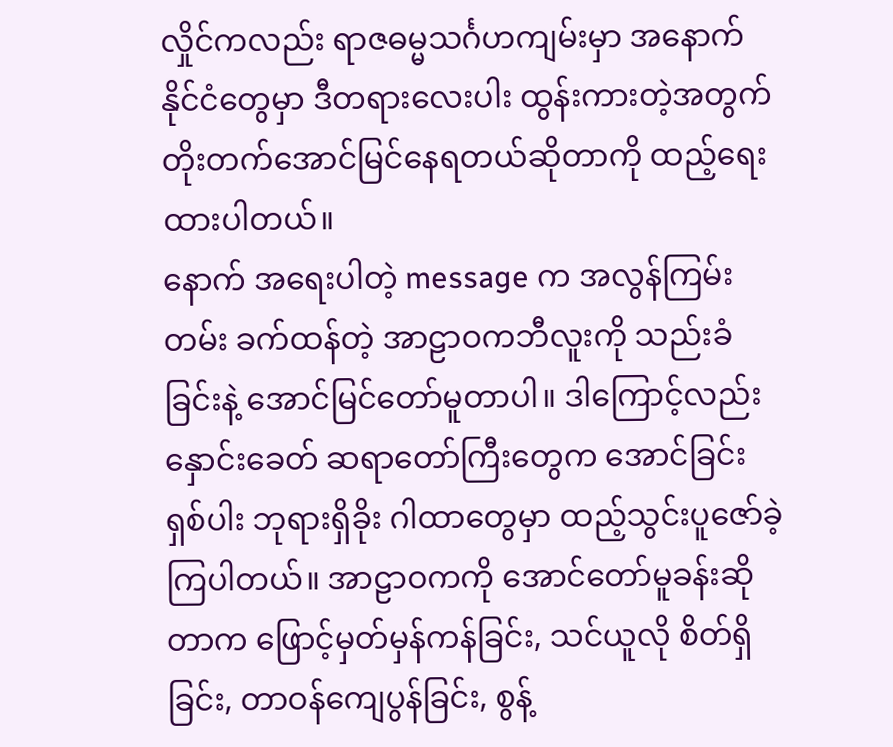လှိုင်ကလည်း ရာဇဓမ္မသင်္ဂဟကျမ်းမှာ အနောက်နိုင်ငံတွေမှာ ဒီတရားလေးပါး ထွန်းကားတဲ့အတွက် တိုးတက်အောင်မြင်နေရတယ်ဆိုတာကို ထည့်ရေးထားပါတယ်။
နောက် အရေးပါတဲ့ message က အလွန်ကြမ်းတမ်း ခက်ထန်တဲ့ အာဠာဝကဘီလူးကို သည်းခံခြင်းနဲ့ အောင်မြင်တော်မူတာပါ။ ဒါကြောင့်လည်း နှောင်းခေတ် ဆရာတော်ကြီးတွေက အောင်ခြင်း ရှစ်ပါး ဘုရားရှိခိုး ဂါထာတွေမှာ ထည့်သွင်းပူဇော်ခဲ့ကြပါတယ်။ အာဠာဝကကို အောင်တော်မူခန်းဆိုတာက ဖြောင့်မှတ်မှန်ကန်ခြင်း, သင်ယူလို စိတ်ရှိခြင်း, တာဝန်ကျေပွန်ခြင်း, စွန့်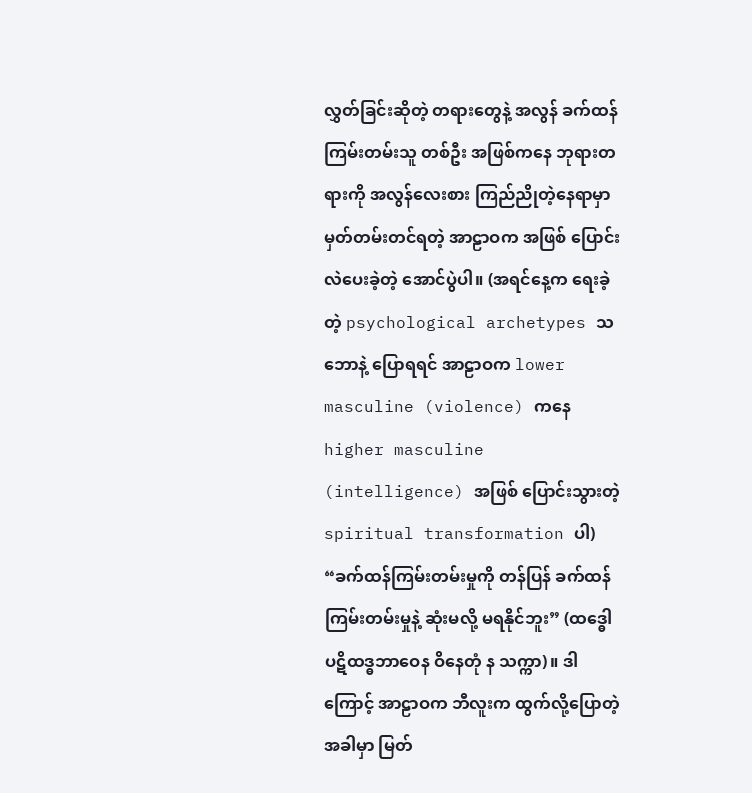လွှတ်ခြင်းဆိုတဲ့ တရားတွေနဲ့ အလွန် ခက်ထန်ကြမ်းတမ်းသူ တစ်ဦး အဖြစ်ကနေ ဘုရားတရားကို အလွန်လေးစား ကြည်ညိုတဲ့နေရာမှာ မှတ်တမ်းတင်ရတဲ့ အာဠာဝက အဖြစ် ပြောင်းလဲပေးခဲ့တဲ့ အောင်ပွဲပါ။ (အရင်နေ့က ရေးခဲ့တဲ့ psychological archetypes သဘောနဲ့ ပြောရရင် အာဠာဝက lower masculine (violence) ကနေ higher masculine (intelligence) အဖြစ် ပြောင်းသွားတဲ့ spiritual transformation ပါ)
“ခက်ထန်ကြမ်းတမ်းမှုကို တန်ပြန် ခက်ထန်ကြမ်းတမ်းမှုနဲ့ ဆုံးမလို့ မရနိုင်ဘူး” (ထဒ္ဓေါ ပဋိထဒ္ဓဘာဝေန ဝိနေတုံ န သက္ကာ)။ ဒါကြောင့် အာဠာဝက ဘီလူးက ထွက်လို့ပြောတဲ့ အခါမှာ မြတ်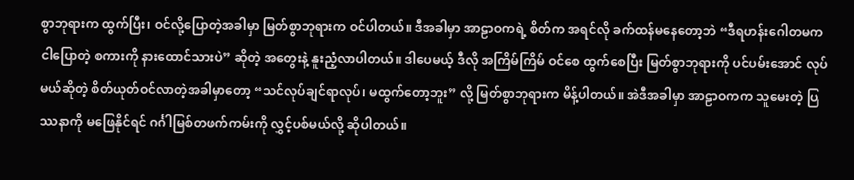စွာဘုရားက ထွက်ပြီး၊ ဝင်လို့ပြောတဲ့အခါမှာ မြတ်စွာဘုရားက ဝင်ပါတယ်။ ဒီအခါမှာ အာဠာဝကရဲ့ စိတ်က အရင်လို ခက်ထန်မနေတော့ဘဲ “ဒီရဟန်းဂေါတမက ငါပြောတဲ့ စကားကို နားထောင်သားပဲ” ဆိုတဲ့ အတွေးနဲ့ နူးညံ့လာပါတယ်။ ဒါပေမယ့် ဒီလို အကြိမ်ကြိမ် ဝင်စေ ထွက်စေပြီး မြတ်စွာဘုရားကို ပင်ပမ်းအောင် လုပ်မယ်ဆိုတဲ့ စိတ်ယုတ်ဝင်လာတဲ့အခါမှာတော့ “သင်လုပ်ချင်ရာလုပ်၊ မထွက်တော့ဘူး” လို့ မြတ်စွာဘုရားက မိန့်ပါတယ်။ အဲဒီအခါမှာ အာဠာဝကက သူမေးတဲ့ ပြဿနာကို မဖြေနိုင်ရင် ဂင်္ဂါမြစ်တဖက်ကမ်းကို လွှင့်ပစ်မယ်လို့ ဆိုပါတယ်။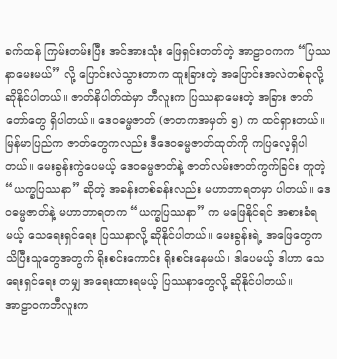ခက်ထန် ကြမ်းတမ်းပြီး အင်အားသုံး ဖြေရှင်းတတ်တဲ့ အာဠာဝကက “ပြဿနာမေးမယ်” လို့ ပြောင်းလဲသွားတာက ထူးခြားတဲ့ အပြောင်းအလဲတစ်ခုလို့ ဆိုနိုင်ပါတယ်။ ဇာတ်နိပါတ်ထဲမှာ ဘီလူးက ပြဿနာမေးတဲ့ အခြား ဇာတ်တော်တွေ ရှိပါတယ်။ ဒေဝဓမ္မဇာတ် (ဇာတကအမှတ် ၅) က ထင်ရှားတယ်။ မြန်မာပြည်က ဇာတ်တွေကလည်း ဒီဒေဝဓမ္မဇာတ်ထုတ်ကို ကပြလေ့ရှိပါတယ်။ မေးခွန်းကွဲပေမယ့် ဒေဝဓမ္မဇာတ်နဲ့ ဇာတ်လမ်းဇာတ်ကွက်ခြင်း တူတဲ့ “ယက္ခပြဿနာ” ဆိုတဲ့ အခန်းတစ်ခန်းလည်း မဟာဘာရတမှာ ပါတယ်။ ဒေဝဓမ္မဇာတ်နဲ့ မဟာဘာရတက “ယက္ခပြဿနာ” က မဖြေနိုင်ရင် အစားခံရမယ့် သေရေးရှင်ရေး ပြဿနာလို့ ဆိုနိုင်ပါတယ်။ မေးခွန်းရဲ့ အဖြေတွေက သိပြီးသူတွေအတွက် ရိုးစင်းကောင်း ရိုးစင်းနေမယ်၊ ဒါပေမယ့် ဒါဟာ သေရေးရှင်ရေး တမျှ အရေးထားရမယ့် ပြဿနာတွေလို့ ဆိုနိုင်ပါတယ်။
အာဠာဝကဘီလူးက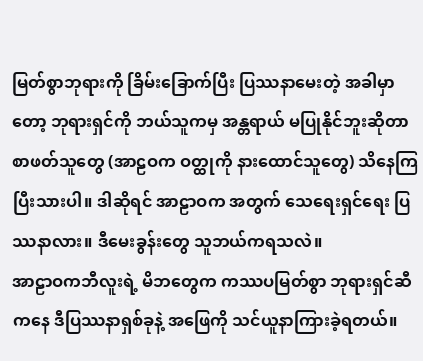မြတ်စွာဘုရားကို ခြိမ်းခြောက်ပြီး ပြဿနာမေးတဲ့ အခါမှာတော့ ဘုရားရှင်ကို ဘယ်သူကမှ အန္တရာယ် မပြုနိုင်ဘူးဆိုတာ စာဖတ်သူတွေ (အာဠဝက ဝတ္ထုကို နားထောင်သူတွေ) သိနေကြပြီးသားပါ။ ဒါဆိုရင် အာဠာဝက အတွက် သေရေးရှင်ရေး ပြဿနာလား။ ဒီမေးခွန်းတွေ သူဘယ်ကရသလဲ။
အာဠာဝကဘီလူးရဲ့ မိဘတွေက ကဿပမြတ်စွာ ဘုရားရှင်ဆီကနေ ဒီပြဿနာရှစ်ခုနဲ့ အဖြေကို သင်ယူနာကြားခဲ့ရတယ်။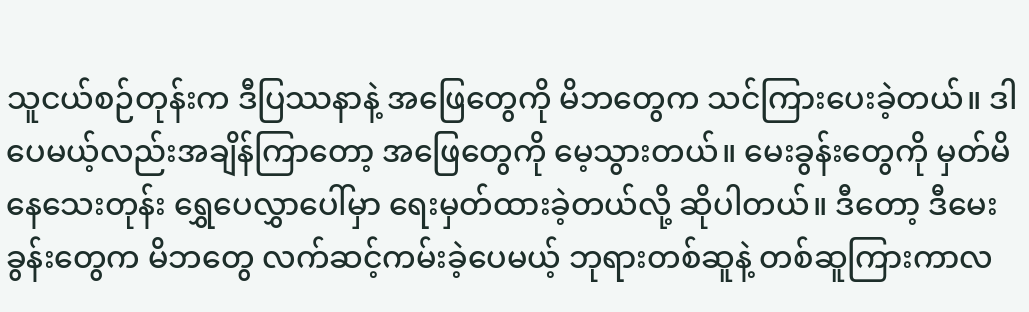သူငယ်စဉ်တုန်းက ဒီပြဿနာနဲ့ အဖြေတွေကို မိဘတွေက သင်ကြားပေးခဲ့တယ်။ ဒါပေမယ့်လည်းအချိန်ကြာတော့ အဖြေတွေကို မေ့သွားတယ်။ မေးခွန်းတွေကို မှတ်မိနေသေးတုန်း ရွှေပေလွှာပေါ်မှာ ရေးမှတ်ထားခဲ့တယ်လို့ ဆိုပါတယ်။ ဒီတော့ ဒီမေးခွန်းတွေက မိဘတွေ လက်ဆင့်ကမ်းခဲ့ပေမယ့် ဘုရားတစ်ဆူနဲ့ တစ်ဆူကြားကာလ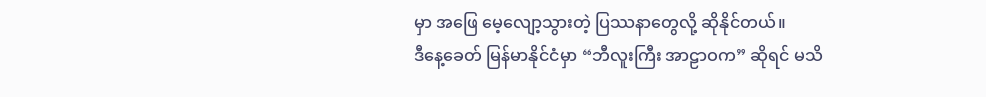မှာ အဖြေ မေ့လျော့သွားတဲ့ ပြဿနာတွေလို့ ဆိုနိုင်တယ်။
ဒီနေ့ခေတ် မြန်မာနိုင်ငံမှာ “ဘီလူးကြီး အာဠာဝက” ဆိုရင် မသိ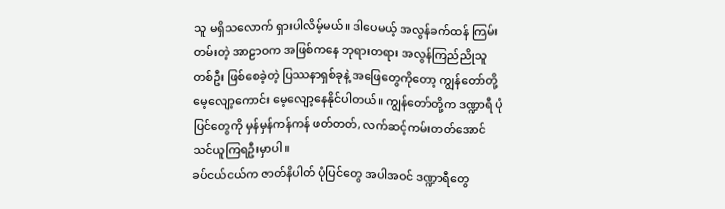သူ မရှိသလောက် ရှားပါလိမ့်မယ်။ ဒါပေမယ့် အလွန်ခက်ထန် ကြမ်းတမ်းတဲ့ အာဠာဝက အဖြစ်ကနေ ဘုရားတရား အလွန်ကြည်ညိုသူတစ်ဦး ဖြစ်စေခဲ့တဲ့ ပြဿနာရှစ်ခုနဲ့ အဖြေတွေကိုတော့ ကျွန်တော်တို့ မေ့လျော့ကောင်း မေ့လျော့နေနိုင်ပါတယ်။ ကျွန်တော်တို့က ဒဏ္ဍာရီ ပုံပြင်တွေကို မှန်မှန်ကန်ကန် ဖတ်တတ်, လက်ဆင့်ကမ်းတတ်အောင် သင်ယူကြရဦးမှာပါ။
ခပ်ငယ်ငယ်က ဇာတ်နိပါတ် ပုံပြင်တွေ အပါအဝင် ဒဏ္ဍာရီတွေ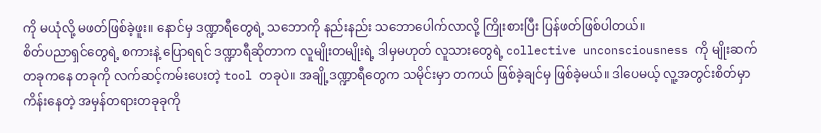ကို မယုံလို့ မဖတ်ဖြစ်ခဲ့ဖူး။ နောင်မှ ဒဏ္ဍာရီတွေရဲ့ သဘောကို နည်းနည်း သဘောပေါက်လာလို့ ကြိုးစားပြီး ပြန်ဖတ်ဖြစ်ပါတယ်။
စိတ်ပညာရှင်တွေရဲ့ စကားနဲ့ ပြောရရင် ဒဏ္ဍာရီဆိုတာက လူမျိုးတမျိုးရဲ့ ဒါမှမဟုတ် လူသားတွေရဲ့ collective unconsciousness ကို မျိုးဆက်တခုကနေ တခုကို လက်ဆင့်ကမ်းပေးတဲ့ tool တခုပဲ။ အချို့ဒဏ္ဍာရီတွေက သမိုင်းမှာ တကယ် ဖြစ်ခဲ့ချင်မှ ဖြစ်ခဲ့မယ်။ ဒါပေမယ့် လူ့အတွင်းစိတ်မှာ ကိန်းနေတဲ့ အမှန်တရားတခုခုကို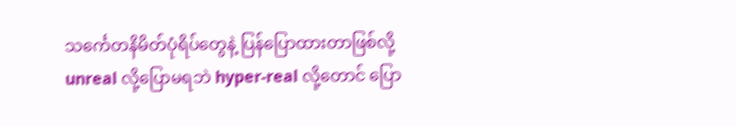သင်္ကေတနိမိတ်ပုံရိပ်တွေနဲ့ ပြန်ပြောထားတာဖြစ်လို့ unreal လို့ပြောမရဘဲ hyper-real လို့တောင် ပြော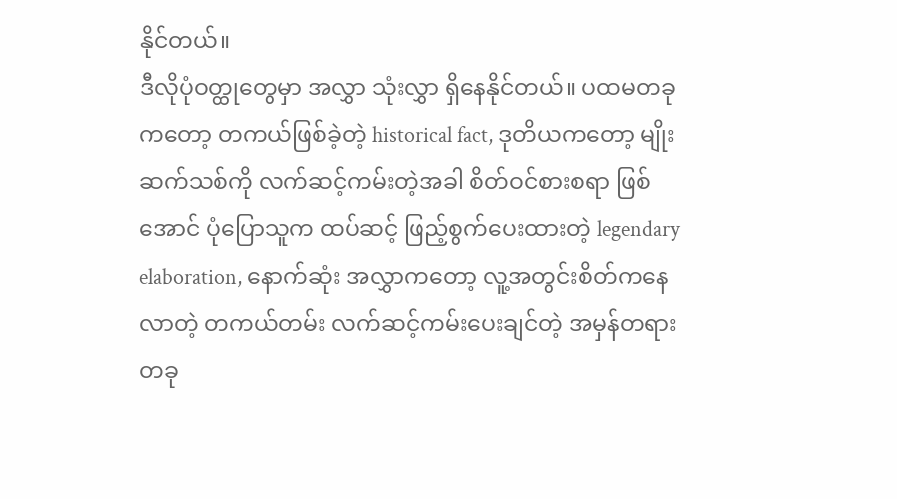နိုင်တယ်။
ဒီလိုပုံဝတ္ထုတွေမှာ အလွှာ သုံးလွှာ ရှိနေနိုင်တယ်။ ပထမတခုကတော့ တကယ်ဖြစ်ခဲ့တဲ့ historical fact, ဒုတိယကတော့ မျိုးဆက်သစ်ကို လက်ဆင့်ကမ်းတဲ့အခါ စိတ်ဝင်စားစရာ ဖြစ်အောင် ပုံပြောသူက ထပ်ဆင့် ဖြည့်စွက်ပေးထားတဲ့ legendary elaboration, နောက်ဆုံး အလွှာကတော့ လူ့အတွင်းစိတ်ကနေလာတဲ့ တကယ်တမ်း လက်ဆင့်ကမ်းပေးချင်တဲ့ အမှန်တရားတခု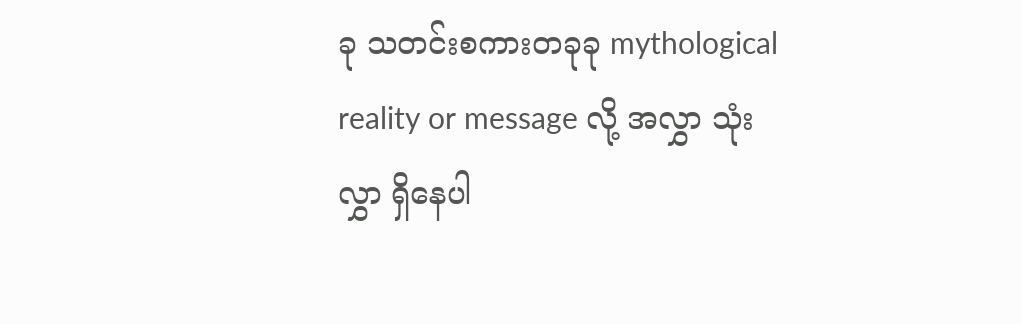ခု သတင်းစကားတခုခု mythological reality or message လို့ အလွှာ သုံးလွှာ ရှိနေပါ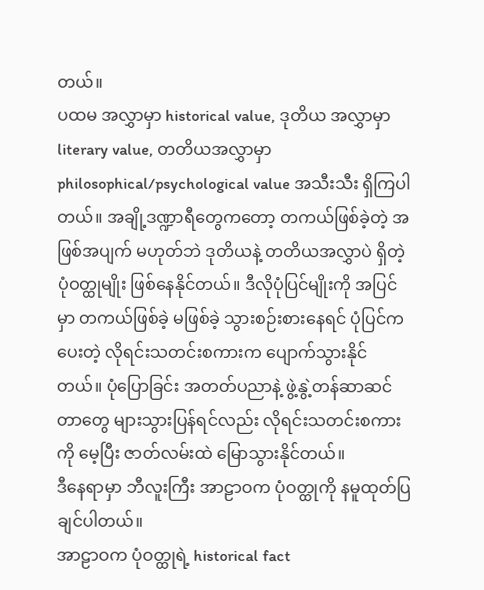တယ်။
ပထမ အလွှာမှာ historical value, ဒုတိယ အလွှာမှာ literary value, တတိယအလွှာမှာ philosophical/psychological value အသီးသီး ရှိကြပါတယ်။ အချို့ဒဏ္ဍာရီတွေကတော့ တကယ်ဖြစ်ခဲ့တဲ့ အဖြစ်အပျက် မဟုတ်ဘဲ ဒုတိယနဲ့ တတိယအလွှာပဲ ရှိတဲ့ ပုံဝတ္ထုမျိုး ဖြစ်နေနိုင်တယ်။ ဒီလိုပုံပြင်မျိုးကို အပြင်မှာ တကယ်ဖြစ်ခဲ့ မဖြစ်ခဲ့ သွားစဉ်းစားနေရင် ပုံပြင်ကပေးတဲ့ လိုရင်းသတင်းစကားက ပျောက်သွားနိုင်တယ်။ ပုံပြောခြင်း အတတ်ပညာနဲ့ ဖွဲ့နွဲ့တန်ဆာဆင်တာတွေ များသွားပြန်ရင်လည်း လိုရင်းသတင်းစကားကို မေ့ပြီး ဇာတ်လမ်းထဲ မြောသွားနိုင်တယ်။
ဒီနေရာမှာ ဘီလူးကြီး အာဠာဝက ပုံဝတ္ထုကို နမူထုတ်ပြချင်ပါတယ်။
အာဠာဝက ပုံဝတ္ထုရဲ့ historical fact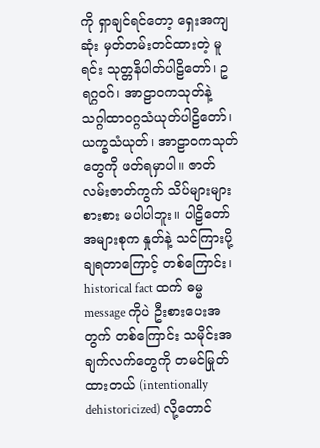ကို ရှာချင်ရင်တော့ ရှေးအကျဆုံး မှတ်တမ်းတင်ထားတဲ့ မူရင်း သုတ္တနိပါတ်ပါဠိတော်၊ ဥရဂ္ဂဝဂ်၊ အာဠာဝကသုတ်နဲ့ သဂ္ဂါထာဝဂ္ဂသံယုတ်ပါဠိတော်၊ ယက္ခသံယုတ်၊ အာဠာဝကသုတ်တွေကို ဖတ်ရမှာပါ။ ဇာတ်လမ်းဇာတ်ကွက် သိပ်များများစားစား မပါပါဘူး။ ပါဠိတော် အများစုက နှုတ်နဲ့ သင်ကြားပို့ချရတာကြောင့် တစ်ကြောင်း၊ historical fact ထက် ဓမ္မ message ကိုပဲ ဦးစားပေးအတွက် တစ်ကြောင်း သမိုင်းအချက်လက်တွေကို တမင်မြုတ်ထားတယ် (intentionally dehistoricized) လို့တောင်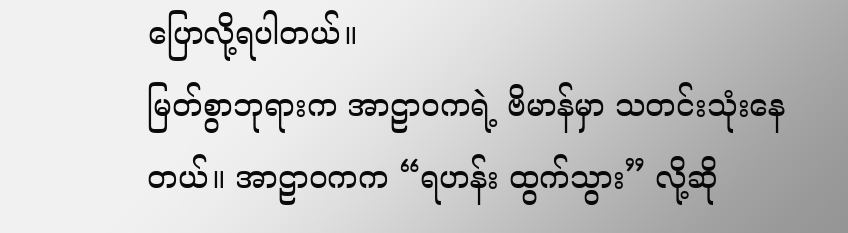ပြောလို့ရပါတယ်။
မြတ်စွာဘုရားက အာဠာဝကရဲ့ ဗိမာန်မှာ သတင်းသုံးနေတယ်။ အာဠာဝကက “ရဟန်း ထွက်သွား” လို့ဆို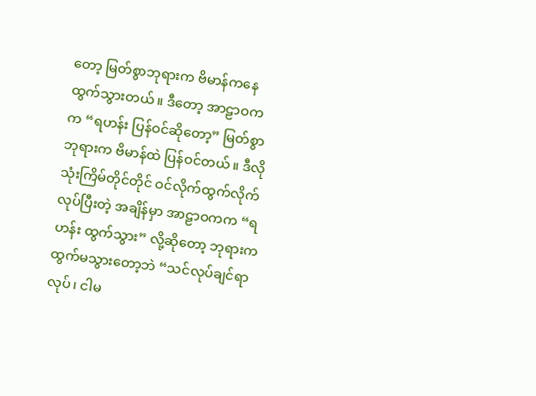တော့ မြတ်စွာဘုရားက ဗိမာန်ကနေ ထွက်သွားတယ်။ ဒီတော့ အာဠာဝကက “ရဟန်း ပြန်ဝင်ဆိုတော့” မြတ်စွာဘုရားက ဗိမာန်ထဲ ပြန်ဝင်တယ်။ ဒီလို သုံးကြိမ်တိုင်တိုင် ဝင်လိုက်ထွက်လိုက် လုပ်ပြီးတဲ့ အချိန်မှာ အာဠာဝကက “ရဟန်း ထွက်သွား” လို့ဆိုတော့ ဘုရားက ထွက်မသွားတော့ဘဲ “သင်လုပ်ချင်ရာလုပ်၊ ငါမ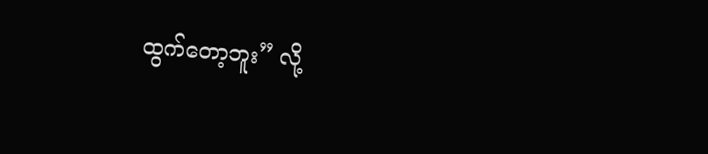ထွက်တော့ဘူး” လို့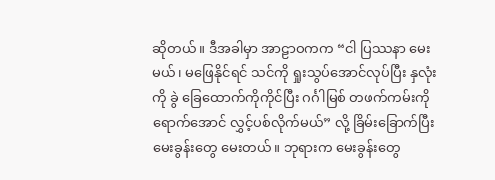ဆိုတယ်။ ဒီအခါမှာ အာဠာဝကက “ငါ ပြဿနာ မေးမယ်၊ မဖြေနိုင်ရင် သင်ကို ရှုးသွပ်အောင်လုပ်ပြီး နှလုံးကို ခွဲ ခြေထောက်ကိုကိုင်ပြီး ဂင်္ဂါမြစ် တဖက်ကမ်းကို ရောက်အောင် လွှင့်ပစ်လိုက်မယ်” လို့ ခြိမ်းခြောက်ပြီး မေးခွန်းတွေ မေးတယ်။ ဘုရားက မေးခွန်းတွေ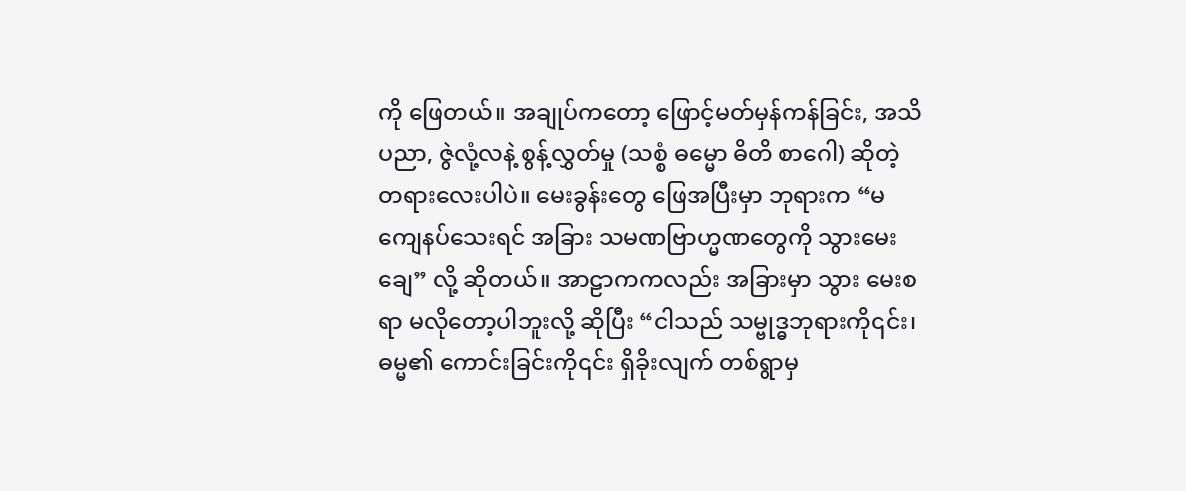ကို ဖြေတယ်။ အချုပ်ကတော့ ဖြောင့်မတ်မှန်ကန်ခြင်း, အသိပညာ, ဇွဲလုံ့လနဲ့ စွန့်လွှတ်မှု (သစ္စံ ဓမ္မော ဓိတိ စာဂေါ) ဆိုတဲ့ တရားလေးပါပဲ။ မေးခွန်းတွေ ဖြေအပြီးမှာ ဘုရားက “မကျေနပ်သေးရင် အခြား သမဏဗြာဟ္မဏတွေကို သွားမေးချေ” လို့ ဆိုတယ်။ အာဠာကကလည်း အခြားမှာ သွား မေးစရာ မလိုတော့ပါဘူးလို့ ဆိုပြီး “ငါသည် သမ္ဗုဒ္ဓဘုရားကို၎င်း၊ ဓမ္မ၏ ကောင်းခြင်းကို၎င်း ရှိခိုးလျက် တစ်ရွာမှ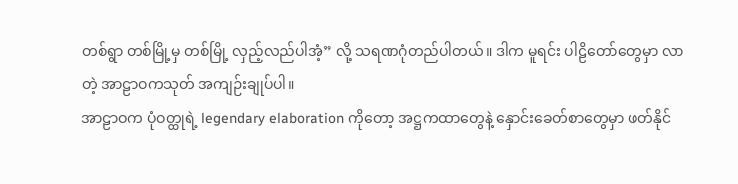တစ်ရွာ တစ်မြို့မှ တစ်မြို့ လှည့်လည်ပါအံ့” လို့ သရဏဂုံတည်ပါတယ်။ ဒါက မူရင်း ပါဠိတော်တွေမှာ လာတဲ့ အာဠာဝကသုတ် အကျဉ်းချုပ်ပါ။
အာဠာဝက ပုံဝတ္ထုရဲ့ legendary elaboration ကိုတော့ အဋ္ဌကထာတွေနဲ့ နှောင်းခေတ်စာတွေမှာ ဖတ်နိုင်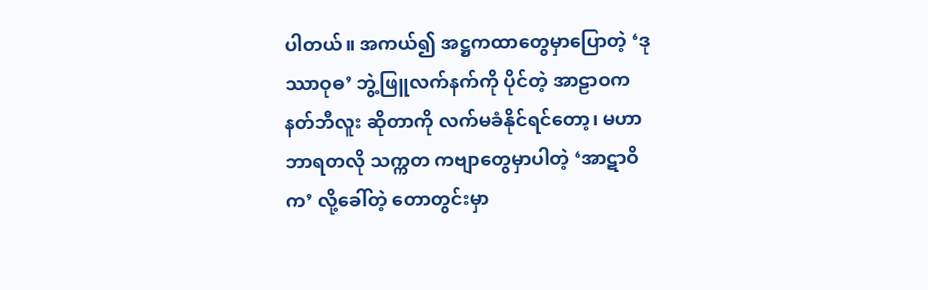ပါတယ်။ အကယ်၍ အဋ္ဌကထာတွေမှာပြောတဲ့ ‘ဒုဿာဝုဓ’ ဘွဲ့ဖြူလက်နက်ကို ပိုင်တဲ့ အာဠာဝက နတ်ဘီလူး ဆိုတာကို လက်မခံနိုင်ရင်တော့၊ မဟာဘာရတလို သက္ကတ ကဗျာတွေမှာပါတဲ့ ‘အာဋာဝိက’ လို့ခေါ်တဲ့ တောတွင်းမှာ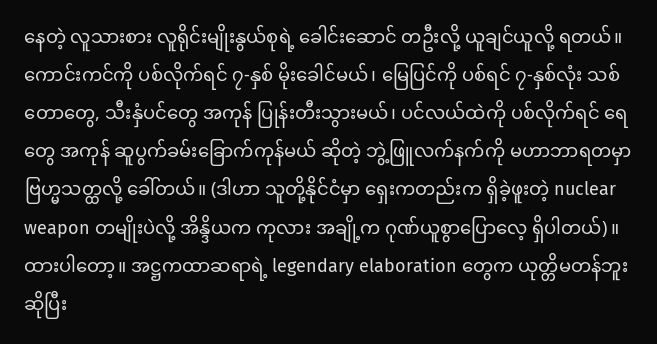နေတဲ့ လူသားစား လူရိုင်းမျိုးနွယ်စုရဲ့ ခေါင်းဆောင် တဦးလို့ ယူချင်ယူလို့ ရတယ်။ ကောင်းကင်ကို ပစ်လိုက်ရင် ၇-နှစ် မိုးခေါင်မယ်၊ မြေပြင်ကို ပစ်ရင် ၇-နှစ်လုံး သစ်တောတွေ, သီးနှံပင်တွေ အကုန် ပြုန်းတီးသွားမယ်၊ ပင်လယ်ထဲကို ပစ်လိုက်ရင် ရေတွေ အကုန် ဆူပွက်ခမ်းခြောက်ကုန်မယ် ဆိုတဲ့ ဘွဲ့ဖြူလက်နက်ကို မဟာဘာရတမှာ ဗြဟ္မသတ္ထလို့ ခေါ်တယ်။ (ဒါဟာ သူတို့နိုင်ငံမှာ ရှေးကတည်းက ရှိခဲ့ဖူးတဲ့ nuclear weapon တမျိုးပဲလို့ အိန္ဒိယက ကုလား အချို့က ဂုဏ်ယူစွာပြောလေ့ ရှိပါတယ်)။
ထားပါတော့။ အဋ္ဌကထာဆရာရဲ့ legendary elaboration တွေက ယုတ္တိမတန်ဘူး ဆိုပြီး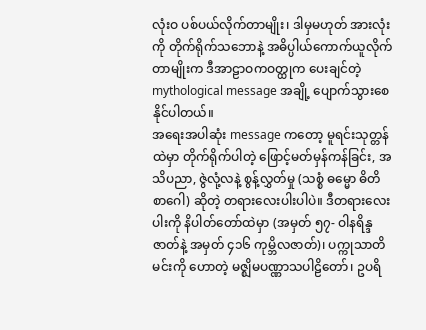လုံးဝ ပစ်ပယ်လိုက်တာမျိုး၊ ဒါမှမဟုတ် အားလုံးကို တိုက်ရိုက်သဘောနဲ့ အဓိပ္ပါယ်ကောက်ယူလိုက်တာမျိုးက ဒီအာဠာဝကဝတ္ထုက ပေးချင်တဲ့ mythological message အချို့ ပျောက်သွားစေနိုင်ပါတယ်။
အရေးအပါဆုံး message ကတော့ မူရင်းသုတ္တန်ထဲမှာ တိုက်ရိုက်ပါတဲ့ ဖြောင့်မတ်မှန်ကန်ခြင်း, အသိပညာ, ဇွဲလုံ့လနဲ့ စွန့်လွှတ်မှု (သစ္စံ ဓမ္မော ဓိတိ စာဂေါ) ဆိုတဲ့ တရားလေးပါးပါပဲ။ ဒီတရားလေးပါးကို နိပါတ်တော်ထဲမှာ (အမှတ် ၅၇- ဝါနရိန္ဒဇာတ်နဲ့ အမှတ် ၄၁၆ ကုမ္ဘိလဇာတ်)၊ ပက္ကုသာတိမင်းကို ဟောတဲ့ မဇ္ဈိမပဏ္ဏာသပါဠိတော်၊ ဥပရိ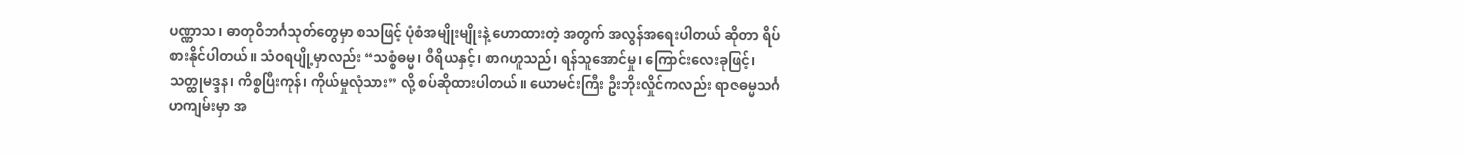ပဏ္ဏာသ၊ ဓာတုဝိဘင်္ဂသုတ်တွေမှာ စသဖြင့် ပုံစံအမျိုးမျိုးနဲ့ ဟောထားတဲ့ အတွက် အလွန်အရေးပါတယ် ဆိုတာ ရိပ်စားနိုင်ပါတယ်။ သံဝရပျို့မှာလည်း “သစ္စံဓမ္မ၊ ဝီရိယနှင့်၊ စာဂဟူသည်၊ ရန်သူအောင်မှု၊ ကြောင်းလေးခုဖြင့်၊ သတ္ထုမဒ္ဒန၊ ကိစ္စပြီးကုန်၊ ကိုယ်မှုလုံသား” လို့ စပ်ဆိုထားပါတယ်။ ယောမင်းကြီး ဦးဘိုးလှိုင်ကလည်း ရာဇဓမ္မသင်္ဂဟကျမ်းမှာ အ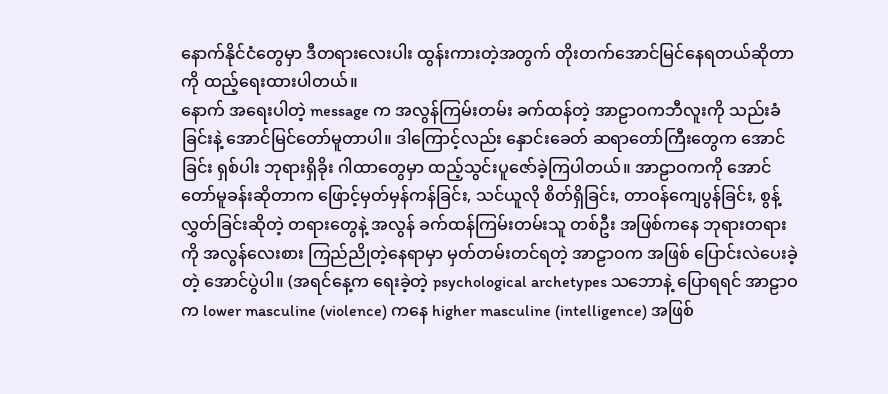နောက်နိုင်ငံတွေမှာ ဒီတရားလေးပါး ထွန်းကားတဲ့အတွက် တိုးတက်အောင်မြင်နေရတယ်ဆိုတာကို ထည့်ရေးထားပါတယ်။
နောက် အရေးပါတဲ့ message က အလွန်ကြမ်းတမ်း ခက်ထန်တဲ့ အာဠာဝကဘီလူးကို သည်းခံခြင်းနဲ့ အောင်မြင်တော်မူတာပါ။ ဒါကြောင့်လည်း နှောင်းခေတ် ဆရာတော်ကြီးတွေက အောင်ခြင်း ရှစ်ပါး ဘုရားရှိခိုး ဂါထာတွေမှာ ထည့်သွင်းပူဇော်ခဲ့ကြပါတယ်။ အာဠာဝကကို အောင်တော်မူခန်းဆိုတာက ဖြောင့်မှတ်မှန်ကန်ခြင်း, သင်ယူလို စိတ်ရှိခြင်း, တာဝန်ကျေပွန်ခြင်း, စွန့်လွှတ်ခြင်းဆိုတဲ့ တရားတွေနဲ့ အလွန် ခက်ထန်ကြမ်းတမ်းသူ တစ်ဦး အဖြစ်ကနေ ဘုရားတရားကို အလွန်လေးစား ကြည်ညိုတဲ့နေရာမှာ မှတ်တမ်းတင်ရတဲ့ အာဠာဝက အဖြစ် ပြောင်းလဲပေးခဲ့တဲ့ အောင်ပွဲပါ။ (အရင်နေ့က ရေးခဲ့တဲ့ psychological archetypes သဘောနဲ့ ပြောရရင် အာဠာဝက lower masculine (violence) ကနေ higher masculine (intelligence) အဖြစ်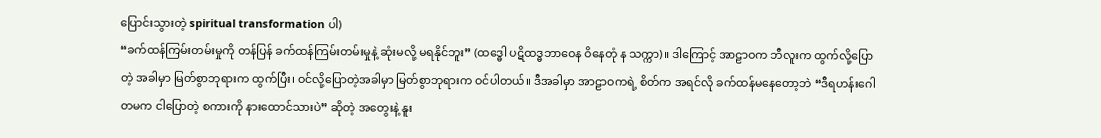ပြောင်းသွားတဲ့ spiritual transformation ပါ)
“ခက်ထန်ကြမ်းတမ်းမှုကို တန်ပြန် ခက်ထန်ကြမ်းတမ်းမှုနဲ့ ဆုံးမလို့ မရနိုင်ဘူး” (ထဒ္ဓေါ ပဋိထဒ္ဓဘာဝေန ဝိနေတုံ န သက္ကာ)။ ဒါကြောင့် အာဠာဝက ဘီလူးက ထွက်လို့ပြောတဲ့ အခါမှာ မြတ်စွာဘုရားက ထွက်ပြီး၊ ဝင်လို့ပြောတဲ့အခါမှာ မြတ်စွာဘုရားက ဝင်ပါတယ်။ ဒီအခါမှာ အာဠာဝကရဲ့ စိတ်က အရင်လို ခက်ထန်မနေတော့ဘဲ “ဒီရဟန်းဂေါတမက ငါပြောတဲ့ စကားကို နားထောင်သားပဲ” ဆိုတဲ့ အတွေးနဲ့ နူး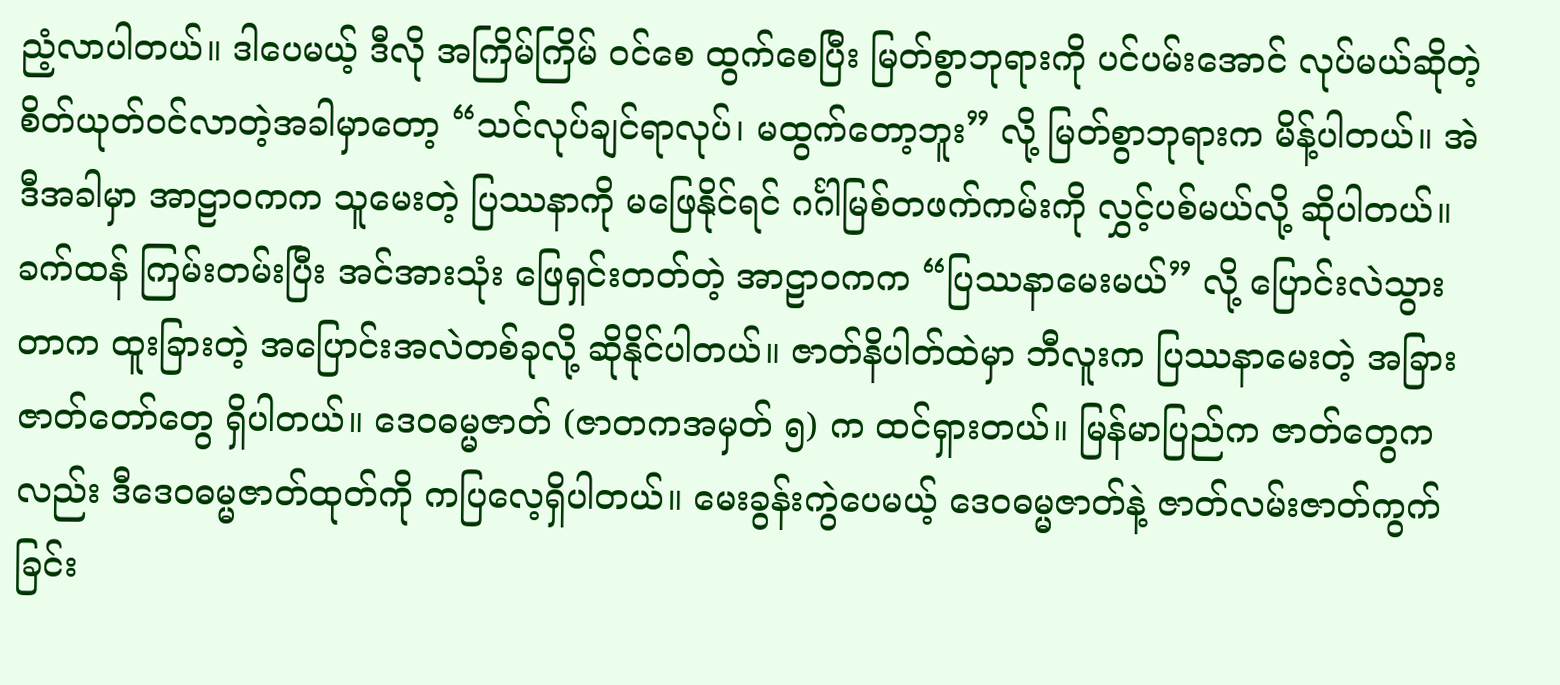ညံ့လာပါတယ်။ ဒါပေမယ့် ဒီလို အကြိမ်ကြိမ် ဝင်စေ ထွက်စေပြီး မြတ်စွာဘုရားကို ပင်ပမ်းအောင် လုပ်မယ်ဆိုတဲ့ စိတ်ယုတ်ဝင်လာတဲ့အခါမှာတော့ “သင်လုပ်ချင်ရာလုပ်၊ မထွက်တော့ဘူး” လို့ မြတ်စွာဘုရားက မိန့်ပါတယ်။ အဲဒီအခါမှာ အာဠာဝကက သူမေးတဲ့ ပြဿနာကို မဖြေနိုင်ရင် ဂင်္ဂါမြစ်တဖက်ကမ်းကို လွှင့်ပစ်မယ်လို့ ဆိုပါတယ်။
ခက်ထန် ကြမ်းတမ်းပြီး အင်အားသုံး ဖြေရှင်းတတ်တဲ့ အာဠာဝကက “ပြဿနာမေးမယ်” လို့ ပြောင်းလဲသွားတာက ထူးခြားတဲ့ အပြောင်းအလဲတစ်ခုလို့ ဆိုနိုင်ပါတယ်။ ဇာတ်နိပါတ်ထဲမှာ ဘီလူးက ပြဿနာမေးတဲ့ အခြား ဇာတ်တော်တွေ ရှိပါတယ်။ ဒေဝဓမ္မဇာတ် (ဇာတကအမှတ် ၅) က ထင်ရှားတယ်။ မြန်မာပြည်က ဇာတ်တွေကလည်း ဒီဒေဝဓမ္မဇာတ်ထုတ်ကို ကပြလေ့ရှိပါတယ်။ မေးခွန်းကွဲပေမယ့် ဒေဝဓမ္မဇာတ်နဲ့ ဇာတ်လမ်းဇာတ်ကွက်ခြင်း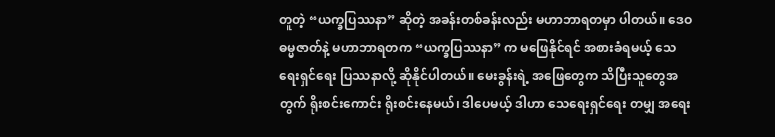တူတဲ့ “ယက္ခပြဿနာ” ဆိုတဲ့ အခန်းတစ်ခန်းလည်း မဟာဘာရတမှာ ပါတယ်။ ဒေဝဓမ္မဇာတ်နဲ့ မဟာဘာရတက “ယက္ခပြဿနာ” က မဖြေနိုင်ရင် အစားခံရမယ့် သေရေးရှင်ရေး ပြဿနာလို့ ဆိုနိုင်ပါတယ်။ မေးခွန်းရဲ့ အဖြေတွေက သိပြီးသူတွေအတွက် ရိုးစင်းကောင်း ရိုးစင်းနေမယ်၊ ဒါပေမယ့် ဒါဟာ သေရေးရှင်ရေး တမျှ အရေး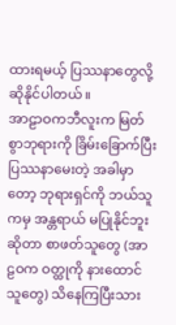ထားရမယ့် ပြဿနာတွေလို့ ဆိုနိုင်ပါတယ်။
အာဠာဝကဘီလူးက မြတ်စွာဘုရားကို ခြိမ်းခြောက်ပြီး ပြဿနာမေးတဲ့ အခါမှာတော့ ဘုရားရှင်ကို ဘယ်သူကမှ အန္တရာယ် မပြုနိုင်ဘူးဆိုတာ စာဖတ်သူတွေ (အာဠဝက ဝတ္ထုကို နားထောင်သူတွေ) သိနေကြပြီးသား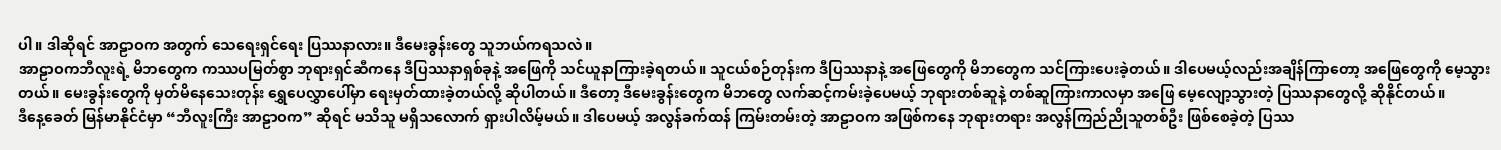ပါ။ ဒါဆိုရင် အာဠာဝက အတွက် သေရေးရှင်ရေး ပြဿနာလား။ ဒီမေးခွန်းတွေ သူဘယ်ကရသလဲ။
အာဠာဝကဘီလူးရဲ့ မိဘတွေက ကဿပမြတ်စွာ ဘုရားရှင်ဆီကနေ ဒီပြဿနာရှစ်ခုနဲ့ အဖြေကို သင်ယူနာကြားခဲ့ရတယ်။ သူငယ်စဉ်တုန်းက ဒီပြဿနာနဲ့ အဖြေတွေကို မိဘတွေက သင်ကြားပေးခဲ့တယ်။ ဒါပေမယ့်လည်းအချိန်ကြာတော့ အဖြေတွေကို မေ့သွားတယ်။ မေးခွန်းတွေကို မှတ်မိနေသေးတုန်း ရွှေပေလွှာပေါ်မှာ ရေးမှတ်ထားခဲ့တယ်လို့ ဆိုပါတယ်။ ဒီတော့ ဒီမေးခွန်းတွေက မိဘတွေ လက်ဆင့်ကမ်းခဲ့ပေမယ့် ဘုရားတစ်ဆူနဲ့ တစ်ဆူကြားကာလမှာ အဖြေ မေ့လျော့သွားတဲ့ ပြဿနာတွေလို့ ဆိုနိုင်တယ်။
ဒီနေ့ခေတ် မြန်မာနိုင်ငံမှာ “ဘီလူးကြီး အာဠာဝက” ဆိုရင် မသိသူ မရှိသလောက် ရှားပါလိမ့်မယ်။ ဒါပေမယ့် အလွန်ခက်ထန် ကြမ်းတမ်းတဲ့ အာဠာဝက အဖြစ်ကနေ ဘုရားတရား အလွန်ကြည်ညိုသူတစ်ဦး ဖြစ်စေခဲ့တဲ့ ပြဿ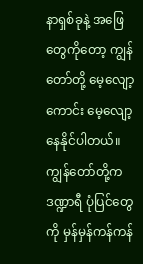နာရှစ်ခုနဲ့ အဖြေတွေကိုတော့ ကျွန်တော်တို့ မေ့လျော့ကောင်း မေ့လျော့နေနိုင်ပါတယ်။ ကျွန်တော်တို့က ဒဏ္ဍာရီ ပုံပြင်တွေကို မှန်မှန်ကန်ကန်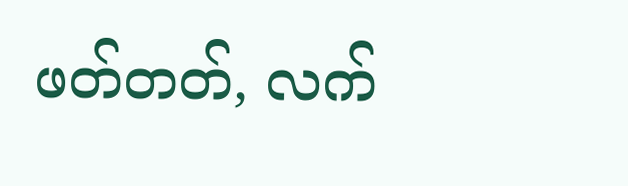ဖတ်တတ်, လက်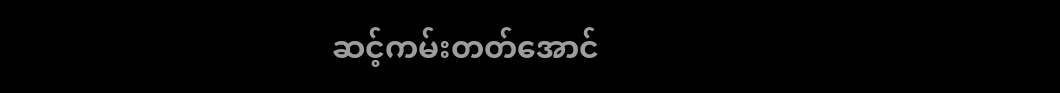ဆင့်ကမ်းတတ်အောင်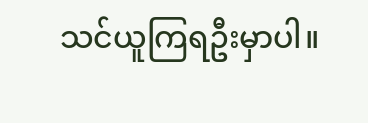သင်ယူကြရဦးမှာပါ။